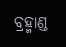ବ୍ରହ୍ମାଣ୍ଡ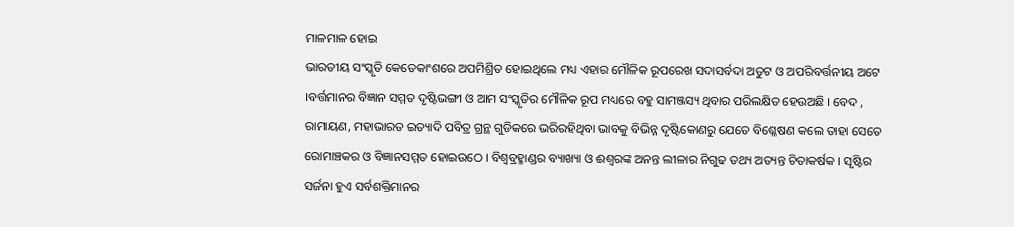ମାଳମାଳ ହୋଇ
ଭାରତୀୟ ସଂସ୍କୃତି କେତେକାଂଶରେ ଅପମିଶ୍ରିତ ହୋଇଥିଲେ ମଧ୍ୟ ଏହାର ମୌଳିକ ରୂପରେଖ ସଦାସର୍ବଦା ଅତୁଟ ଓ ଅପରିବର୍ତ୍ତନୀୟ ଅଟେ ।ବର୍ତ୍ତମାନର ବିଜ୍ଞାନ ସମ୍ମତ ଦୃଷ୍ଟିଭଙ୍ଗୀ ଓ ଆମ ସଂସ୍କୃତିର ମୌଳିକ ରୂପ ମଧ୍ୟରେ ବହୁ ସାମଞ୍ଜସ୍ୟ ଥିବାର ପରିଲକ୍ଷିତ ହେଉଅଛି । ବେଦ , ରାମାୟଣ, ମହାଭାରତ ଇତ୍ୟାଦି ପବିତ୍ର ଗ୍ରନ୍ଥ ଗୁଡିକରେ ଭରିରହିଥିବା ଭାବକୁ ବିଭିନ୍ନ ଦୃଷ୍ଟିକୋଣରୁ ଯେତେ ବିଶ୍ଳେଷଣ କଲେ ତାହା ସେତେ ରୋମାଞ୍ଚକର ଓ ବିଜ୍ଞାନସମ୍ମତ ହୋଇଉଠେ । ବିଶ୍ୱବ୍ରହ୍ମାଣ୍ଡର ବ୍ୟାଖ୍ୟା ଓ ଈଶ୍ୱରଙ୍କ ଅନନ୍ତ ଲୀଳାର ନିଗୁଢ ତଥ୍ୟ ଅତ୍ୟନ୍ତ ଚିତାକର୍ଷକ । ସୃଷ୍ଟିର ସର୍ଜନା ହୁଏ ସର୍ବଶକ୍ତିମାନର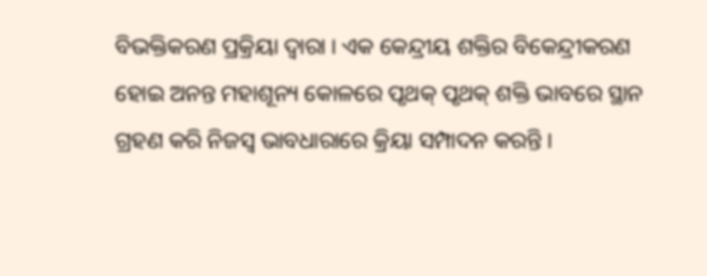ବିଭକ୍ତିକରଣ ପ୍ରକ୍ରିୟା ଦ୍ୱାରା । ଏକ କେନ୍ଦ୍ରୀୟ ଶକ୍ତିର ବିକେନ୍ଦ୍ରୀକରଣ ହୋଇ ଅନନ୍ତ ମହାଶୂନ୍ୟ କୋଳରେ ପୃଥକ୍ ପୃଥକ୍ ଶକ୍ତି ଭାବରେ ସ୍ଥାନ ଗ୍ରହଣ କରି ନିଜସ୍ୱ ଭାବଧାରାରେ କ୍ରିୟା ସମ୍ପାଦନ କରନ୍ତି ।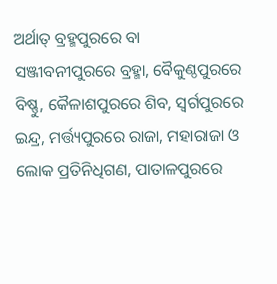ଅର୍ଥାତ୍ ବ୍ରହ୍ମପୁରରେ ବା ସଞ୍ଜୀବନୀପୁରରେ ବ୍ରହ୍ମା, ବୈକୁଣ୍ଠପୁରରେ ବିଷ୍ଣୁ, କୈଳାଶପୁରରେ ଶିବ, ସ୍ୱର୍ଗପୁରରେ ଇନ୍ଦ୍ର, ମର୍ତ୍ତ୍ୟପୁରରେ ରାଜା, ମହାରାଜା ଓ ଲୋକ ପ୍ରତିନିଧିଗଣ, ପାତାଳପୁରରେ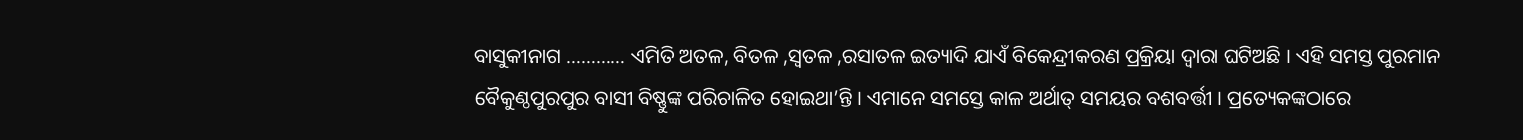ବାସୁକୀନାଗ ………… ଏମିତି ଅତଳ, ବିତଳ ,ସ୍ୱତଳ ,ରସାତଳ ଇତ୍ୟାଦି ଯାଏଁ ବିକେନ୍ଦ୍ରୀକରଣ ପ୍ରକ୍ରିୟା ଦ୍ୱାରା ଘଟିଅଛି । ଏହି ସମସ୍ତ ପୁରମାନ ବୈକୁଣ୍ଠପୁରପୁର ବାସୀ ବିଷ୍ଣୁଙ୍କ ପରିଚାଳିତ ହୋଇଥା’ନ୍ତି । ଏମାନେ ସମସ୍ତେ କାଳ ଅର୍ଥାତ୍ ସମୟର ବଶବର୍ତ୍ତୀ । ପ୍ରତ୍ୟେକଙ୍କଠାରେ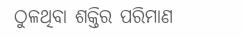ଠୁଳଥିବା ଶକ୍ତିର ପରିମାଣ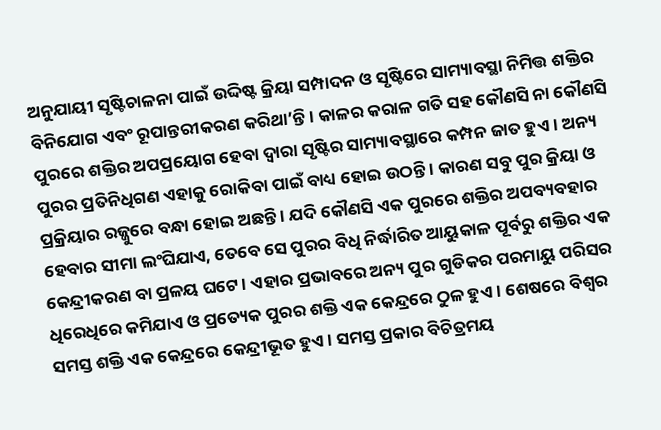ଅନୁଯାୟୀ ସୃଷ୍ଟିଚାଳନା ପାଇଁ ଉଦ୍ଦିଷ୍ଟ କ୍ରିୟା ସମ୍ପାଦନ ଓ ସୃଷ୍ଟିରେ ସାମ୍ୟାବସ୍ଥା ନିମିତ୍ତ ଶକ୍ତିର ବିନିଯୋଗ ଏବଂ ରୂପାନ୍ତରୀକରଣ କରିଥା’ନ୍ତି । କାଳର କରାଳ ଗତି ସହ କୌଣସି ନା କୌଣସି ପୁରରେ ଶକ୍ତିର ଅପପ୍ରୟୋଗ ହେବା ଦ୍ୱାରା ସୃଷ୍ଟିର ସାମ୍ୟାବସ୍ଥାରେ କମ୍ପନ ଜାତ ହୁଏ । ଅନ୍ୟ ପୁରର ପ୍ରତିନିଧିଗଣ ଏହାକୁ ରୋକିବା ପାଇଁ ବାଧ୍ୟ ହୋଇ ଉଠନ୍ତି । କାରଣ ସବୁ ପୁର କ୍ରିୟା ଓ ପ୍ରକ୍ରିୟାର ରଜ୍ଜୁରେ ବନ୍ଧା ହୋଇ ଅଛନ୍ତି । ଯଦି କୌଣସି ଏକ ପୁରରେ ଶକ୍ତିର ଅପବ୍ୟବହାର ହେବାର ସୀମା ଲଂଘିଯାଏ, ତେବେ ସେ ପୁରର ବିଧି ନିର୍ଦ୍ଧାରିତ ଆୟୁକାଳ ପୂର୍ବରୁ ଶକ୍ତିର ଏକ କେନ୍ଦ୍ରୀକରଣ ବା ପ୍ରଳୟ ଘଟେ । ଏହାର ପ୍ରଭାବରେ ଅନ୍ୟ ପୁର ଗୁଡିକର ପରମାୟୁ ପରିସର ଧିରେଧିରେ କମିଯାଏ ଓ ପ୍ରତ୍ୟେକ ପୁରର ଶକ୍ତି ଏକ କେନ୍ଦ୍ରରେ ଠୁଳ ହୁଏ । ଶେଷରେ ବିଶ୍ୱର ସମସ୍ତ ଶକ୍ତି ଏକ କେନ୍ଦ୍ରରେ କେନ୍ଦ୍ରୀଭୂତ ହୁଏ । ସମସ୍ତ ପ୍ରକାର ବିଚିତ୍ରମୟ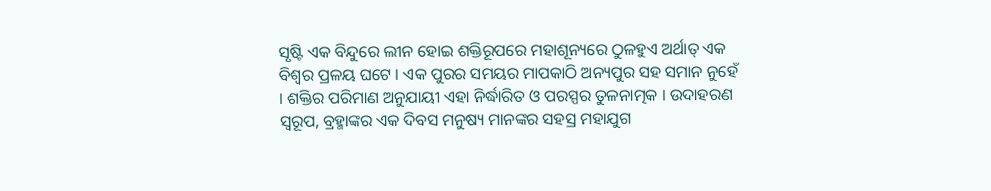ସୃଷ୍ଟି ଏକ ବିନ୍ଦୁରେ ଲୀନ ହୋଇ ଶକ୍ତିରୂପରେ ମହାଶୂନ୍ୟରେ ଠୁଳହୁଏ ଅର୍ଥାତ୍ ଏକ ବିଶ୍ୱର ପ୍ରଳୟ ଘଟେ । ଏକ ପୁରର ସମୟର ମାପକାଠି ଅନ୍ୟପୁର ସହ ସମାନ ନୁହେଁ । ଶକ୍ତିର ପରିମାଣ ଅନୁଯାୟୀ ଏହା ନିର୍ଦ୍ଧାରିତ ଓ ପରସ୍ପର ତୁଳନାତ୍ମକ । ଉଦାହରଣ ସ୍ୱରୂପ, ବ୍ରହ୍ମାଙ୍କର ଏକ ଦିବସ ମନୁଷ୍ୟ ମାନଙ୍କର ସହସ୍ର ମହାଯୁଗ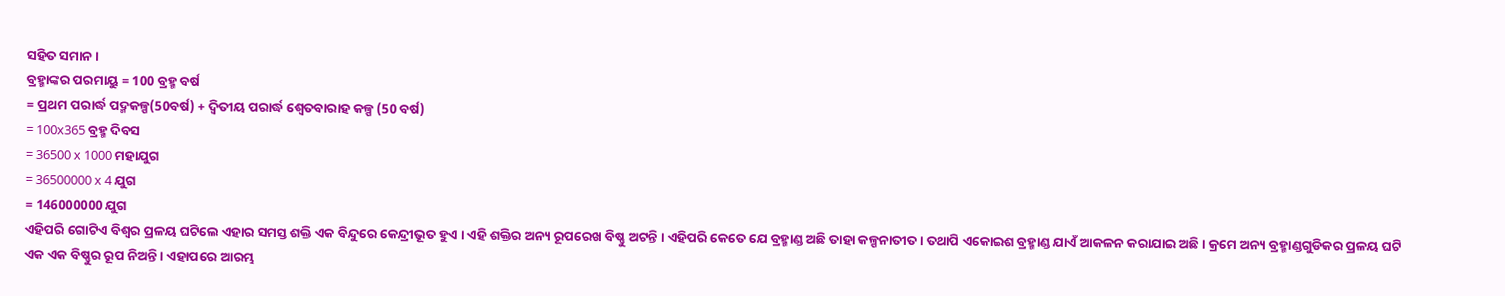ସହିତ ସମାନ ।
ବ୍ରହ୍ମାଙ୍କର ପରମାୟୁ = 100 ବ୍ରହ୍ମ ବର୍ଷ
= ପ୍ରଥମ ପରାର୍ଦ୍ଧ ପଦ୍ମକଳ୍ପ(50ବର୍ଷ) + ଦ୍ୱିତୀୟ ପରାର୍ଦ୍ଧ ଶ୍ୱେତବାରାହ କଳ୍ପ (50 ବର୍ଷ)
= 100х365 ବ୍ରହ୍ମ ଦିବସ
= 36500 х 1000 ମହାଯୁଗ
= 36500000 х 4 ଯୁଗ
= 146000000 ଯୁଗ
ଏହିପରି ଗୋଟିଏ ବିଶ୍ୱର ପ୍ରଳୟ ଘଟିଲେ ଏହାର ସମସ୍ତ ଶକ୍ତି ଏକ ବିନ୍ଦୁରେ କେନ୍ଦ୍ରୀଭୂତ ହୁଏ । ଏହି ଶକ୍ତିର ଅନ୍ୟ ରୂପରେଖ ବିଷ୍ଣୁ ଅଟନ୍ତି । ଏହିପରି କେତେ ଯେ ବ୍ରହ୍ମାଣ୍ଡ ଅଛି ତାହା କଳ୍ପନାତୀତ । ତଥାପି ଏକୋଇଶ ବ୍ରହ୍ମାଣ୍ଡ ଯାଏଁ ଆକଳନ କରାଯାଇ ଅଛି । କ୍ରମେ ଅନ୍ୟ ବ୍ରହ୍ମାଣ୍ଡଗୁଡିକର ପ୍ରଳୟ ଘଟି ଏକ ଏକ ବିଷ୍ଣୁର ରୂପ ନିଅନ୍ତି । ଏହାପରେ ଆରମ୍ଭ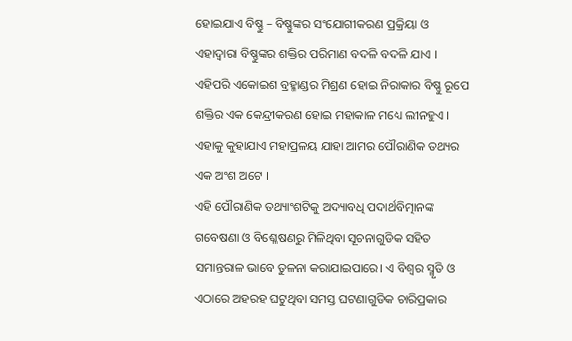ହୋଇଯାଏ ବିଷ୍ଣୁ – ବିଷ୍ଣୁଙ୍କର ସଂଯୋଗୀକରଣ ପ୍ରକ୍ରିୟା ଓ ଏହାଦ୍ୱାରା ବିଷ୍ଣୁଙ୍କର ଶକ୍ତିର ପରିମାଣ ବଦଳି ବଦଳି ଯାଏ । ଏହିପରି ଏକୋଇଶ ବ୍ରହ୍ମାଣ୍ଡର ମିଶ୍ରଣ ହୋଇ ନିରାକାର ବିଷ୍ଣୁ ରୂପେ ଶକ୍ତିର ଏକ କେନ୍ଦ୍ରୀକରଣ ହୋଇ ମହାକାଳ ମଧ୍ୟେ ଲୀନହୁଏ । ଏହାକୁ କୁହାଯାଏ ମହାପ୍ରଳୟ ଯାହା ଆମର ପୌରାଣିକ ତଥ୍ୟର ଏକ ଅଂଶ ଅଟେ ।
ଏହି ପୌରାଣିକ ତଥ୍ୟାଂଶଟିକୁ ଅଦ୍ୟାବଧି ପଦାର୍ଥବିତ୍ମାନଙ୍କ ଗବେଷଣା ଓ ବିଶ୍ଳେଷଣରୁ ମିଳିଥିବା ସୂଚନାଗୁଡିକ ସହିତ ସମାନ୍ତରାଳ ଭାବେ ତୁଳନା କରାଯାଇପାରେ। ଏ ବିଶ୍ୱର ସ୍ମୃତି ଓ ଏଠାରେ ଅହରହ ଘଟୁଥିବା ସମସ୍ତ ଘଟଣାଗୁଡିକ ଚାରିପ୍ରକାର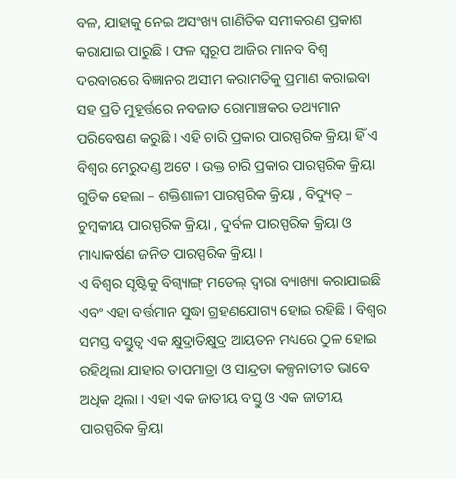ବଳ, ଯାହାକୁ ନେଇ ଅସଂଖ୍ୟ ଗାଣିତିକ ସମୀକରଣ ପ୍ରକାଶ କରାଯାଇ ପାରୁଛି । ଫଳ ସ୍ୱରୂପ ଆଜିର ମାନବ ବିଶ୍ୱ ଦରବାରରେ ବିଜ୍ଞାନର ଅସୀମ କରାମତିକୁ ପ୍ରମାଣ କରାଇବା ସହ ପ୍ରତି ମୁହୂର୍ତ୍ତରେ ନବଜାତ ରୋମାଞ୍ଚକର ତଥ୍ୟମାନ ପରିବେଷଣ କରୁଛି । ଏହି ଚାରି ପ୍ରକାର ପାରସ୍ପରିକ କ୍ରିୟା ହିଁ ଏ ବିଶ୍ୱର ମେରୁଦଣ୍ଡ ଅଟେ । ଉକ୍ତ ଚାରି ପ୍ରକାର ପାରସ୍ପରିକ କ୍ରିୟା ଗୁଡିକ ହେଲା – ଶକ୍ତିଶାଳୀ ପାରସ୍ପରିକ କ୍ରିୟା , ବିଦ୍ୟୁତ୍ – ଚୁମ୍ବକୀୟ ପାରସ୍ପରିକ କ୍ରିୟା , ଦୁର୍ବଳ ପାରସ୍ପରିକ କ୍ରିୟା ଓ ମାଧ୍ୟାକର୍ଷଣ ଜନିତ ପାରସ୍ପରିକ କ୍ରିୟା ।
ଏ ବିଶ୍ୱର ସୃଷ୍ଟିକୁ ବିଗ୍ବ୍ୟାଙ୍ଗ୍ ମଡେଲ୍ ଦ୍ୱାରା ବ୍ୟାଖ୍ୟା କରାଯାଇଛି ଏବଂ ଏହା ବର୍ତ୍ତମାନ ସୁଦ୍ଧା ଗ୍ରହଣଯୋଗ୍ୟ ହୋଇ ରହିଛି । ବିଶ୍ୱର ସମସ୍ତ ବସ୍ତୁତ୍ୱ ଏକ କ୍ଷୁଦ୍ରାତିକ୍ଷୁଦ୍ର ଆୟତନ ମଧ୍ୟରେ ଠୁଳ ହୋଇ ରହିଥିଲା ଯାହାର ତାପମାତ୍ରା ଓ ସାନ୍ଦ୍ରତା କଳ୍ପନାତୀତ ଭାବେ ଅଧିକ ଥିଲା । ଏହା ଏକ ଜାତୀୟ ବସ୍ତୁ ଓ ଏକ ଜାତୀୟ ପାରସ୍ପରିକ କ୍ରିୟା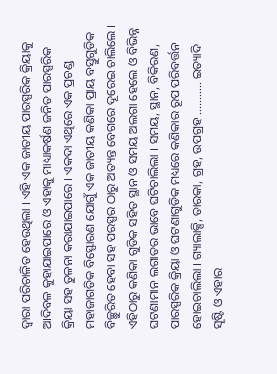ଦ୍ୱାରା ପରିଚାଳିତ ହେଉଥିଲା । ଏହି ଏକ ଜାତୀୟ ପାରସ୍ପରିକ କ୍ରିୟାକୁ ଆଦିବଳ କୁହାଯାଇପାରେ ଓ ଏହାକୁ ମାଧ୍ୟାକର୍ଷଣ ଜନିତ ପାରସ୍ପରିକ କ୍ରିୟା ସହ ତୁଳନା କରାଯାଇପାରେ । ଏକଦା ଏଥିରେ ଏକ ପ୍ରଚଣ୍ଡ ମହାଜାଗତିକ ବିସ୍ଫୋରଣ ଯୋଗୁଁ ଏକ ଜାତୀୟ କଣିକା ପ୍ରାୟ ବସ୍ତୁଗୁଡିକ ବିଚ୍ଛୁରିତ ହେବା ସହ ପରସ୍ପର ଠାରୁ ଅତ୍ୟନ୍ତ ବେଗରେ ଦୂରେଇ ଚାଲିଲେ । ଏହିଠାରୁ କଣିକା ଗୁଡିକ ସହିତ ସ୍ଥାନ ଓ ସମୟ ଅଲଗା ହେଲେ ଓ ବିଭିନ୍ନ ଘଟଣାମାନ ଲଗାତର ଭାବେ ଘଟିଚାଲିଲା । ସମୟ, ସ୍ଥାନ, ବିକିରଣ, ପାରସ୍ପରିକ କ୍ରିୟା ଓ ଘଟଣାଗୁଡିକ ମଧ୍ୟରେ କଣିକାର ରୂପ ପରିବର୍ତ୍ତନ ହୋଇଚାଲିଲା । ଗ୍ୟାଲାକ୍ସି, ତାରକା, ଗ୍ରହ, ଉପଗ୍ରହ ……….. ଇତ୍ୟାଦି ସୄଷ୍ଟି ଓ ଏହାର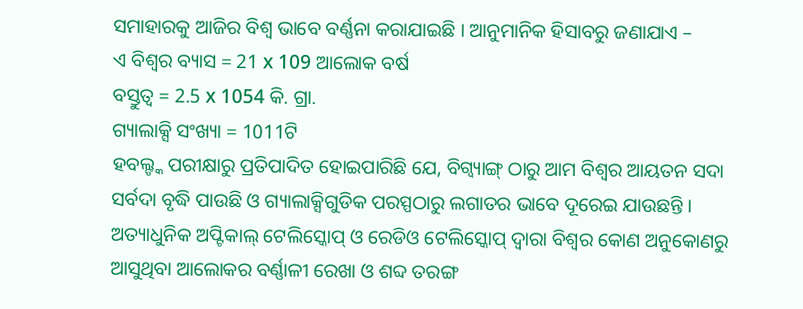ସମାହାରକୁ ଆଜିର ବିଶ୍ୱ ଭାବେ ବର୍ଣ୍ଣନା କରାଯାଇଛି । ଆନୁମାନିକ ହିସାବରୁ ଜଣାଯାଏ –
ଏ ବିଶ୍ୱର ବ୍ୟାସ = 21 х 109 ଆଲୋକ ବର୍ଷ
ବସ୍ତୁତ୍ୱ = 2.5 х 1054 କି. ଗ୍ରା.
ଗ୍ୟାଲାକ୍ସି ସଂଖ୍ୟା = 1011ଟି
ହବଲ୍ଙ୍କ ପରୀକ୍ଷାରୁ ପ୍ରତିପାଦିତ ହୋଇପାରିଛି ଯେ, ବିଗ୍ବ୍ୟାଙ୍ଗ୍ ଠାରୁ ଆମ ବିଶ୍ୱର ଆୟତନ ସଦା ସର୍ବଦା ବୃଦ୍ଧି ପାଉଛି ଓ ଗ୍ୟାଲାକ୍ସିଗୁଡିକ ପରସ୍ପଠାରୁ ଲଗାତର ଭାବେ ଦୂରେଇ ଯାଉଛନ୍ତି । ଅତ୍ୟାଧୁନିକ ଅପ୍ଟିକାଲ୍ ଟେଲିସ୍କୋପ୍ ଓ ରେଡିଓ ଟେଲିସ୍କୋପ୍ ଦ୍ୱାରା ବିଶ୍ୱର କୋଣ ଅନୁକୋଣରୁ ଆସୁଥିବା ଆଲୋକର ବର୍ଣ୍ଣାଳୀ ରେଖା ଓ ଶବ୍ଦ ତରଙ୍ଗ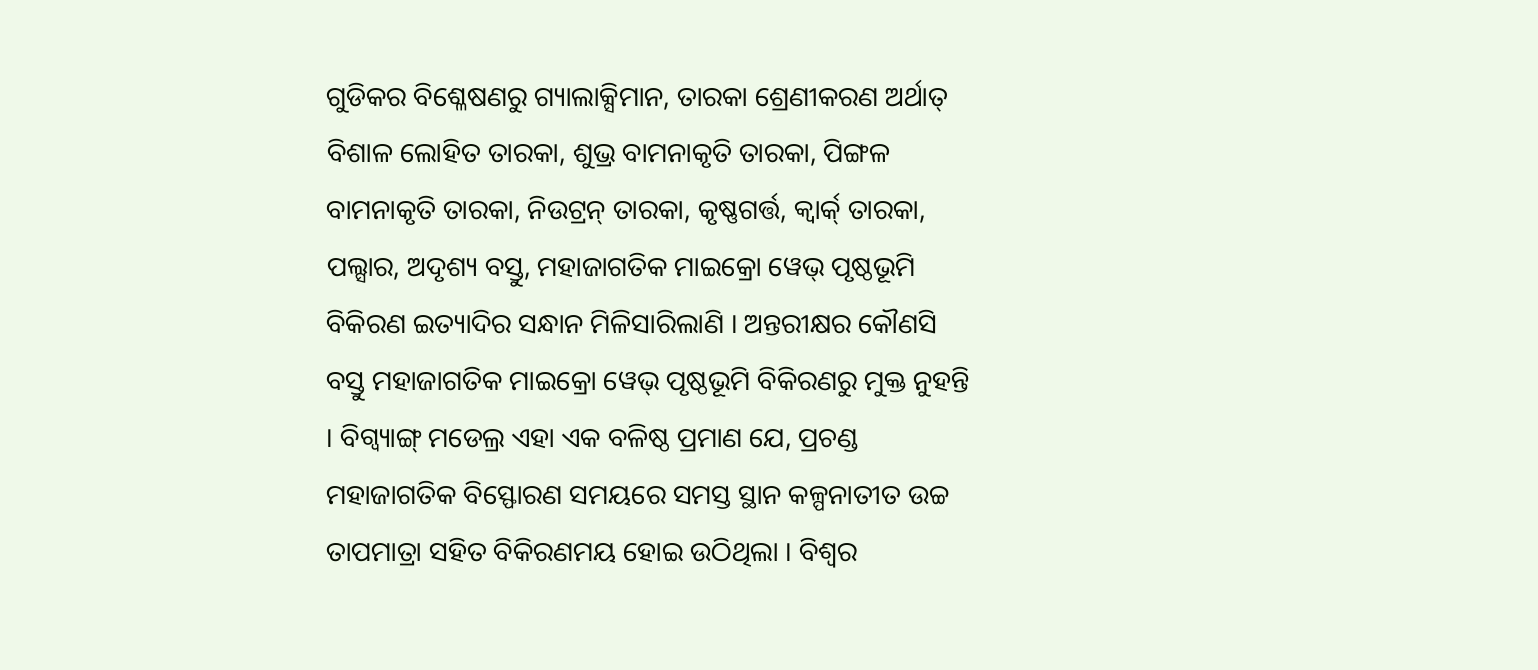ଗୁଡିକର ବିଶ୍ଳେଷଣରୁ ଗ୍ୟାଲାକ୍ସିମାନ, ତାରକା ଶ୍ରେଣୀକରଣ ଅର୍ଥାତ୍ ବିଶାଳ ଲୋହିତ ତାରକା, ଶୁଭ୍ର ବାମନାକୃତି ତାରକା, ପିଙ୍ଗଳ ବାମନାକୃତି ତାରକା, ନିଉଟ୍ରନ୍ ତାରକା, କୃଷ୍ଣଗର୍ତ୍ତ, କ୍ୱାର୍କ୍ ତାରକା, ପଲ୍ସାର, ଅଦୃଶ୍ୟ ବସ୍ତୁ, ମହାଜାଗତିକ ମାଇକ୍ରୋ ୱେଭ୍ ପୃଷ୍ଠଭୂମି ବିକିରଣ ଇତ୍ୟାଦିର ସନ୍ଧାନ ମିଳିସାରିଲାଣି । ଅନ୍ତରୀକ୍ଷର କୌଣସି ବସ୍ତୁ ମହାଜାଗତିକ ମାଇକ୍ରୋ ୱେଭ୍ ପୃଷ୍ଠଭୂମି ବିକିରଣରୁ ମୁକ୍ତ ନୁହନ୍ତି । ବିଗ୍ବ୍ୟାଙ୍ଗ୍ ମଡେଲ୍ର ଏହା ଏକ ବଳିଷ୍ଠ ପ୍ରମାଣ ଯେ, ପ୍ରଚଣ୍ଡ ମହାଜାଗତିକ ବିସ୍ଫୋରଣ ସମୟରେ ସମସ୍ତ ସ୍ଥାନ କଳ୍ପନାତୀତ ଉଚ୍ଚ ତାପମାତ୍ରା ସହିତ ବିକିରଣମୟ ହୋଇ ଉଠିଥିଲା । ବିଶ୍ୱର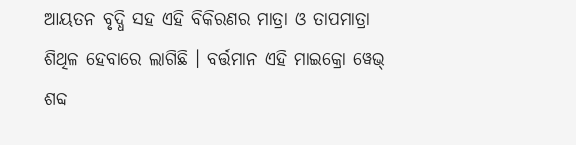ଆୟତନ ବୃଦ୍ଧି ସହ ଏହି ବିକିରଣର ମାତ୍ରା ଓ ତାପମାତ୍ରା ଶିଥିଳ ହେବାରେ ଲାଗିଛି । ବର୍ତ୍ତମାନ ଏହି ମାଇକ୍ରୋ ୱେଭ୍ ଶବ୍ଦ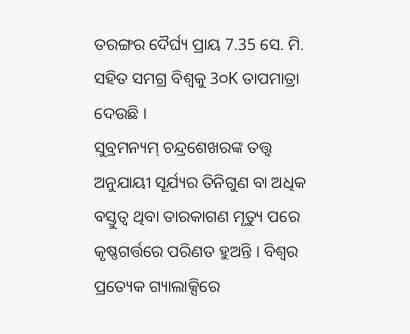ତରଙ୍ଗର ଦୈର୍ଘ୍ୟ ପ୍ରାୟ 7.35 ସେ. ମି. ସହିତ ସମଗ୍ର ବିଶ୍ୱକୁ 3୦K ତାପମାତ୍ରା ଦେଉଛି ।
ସୁବ୍ରମନ୍ୟମ୍ ଚନ୍ଦ୍ରଶେଖରଙ୍କ ତତ୍ତ୍ୱ ଅନୁଯାୟୀ ସୂର୍ଯ୍ୟର ତିନିଗୁଣ ବା ଅଧିକ ବସ୍ତୁତ୍ୱ ଥିବା ତାରକାଗଣ ମୃତ୍ୟୁ ପରେ କୃଷ୍ଣଗର୍ତ୍ତରେ ପରିଣତ ହୁଅନ୍ତି । ବିଶ୍ୱର ପ୍ରତ୍ୟେକ ଗ୍ୟାଲାକ୍ସିରେ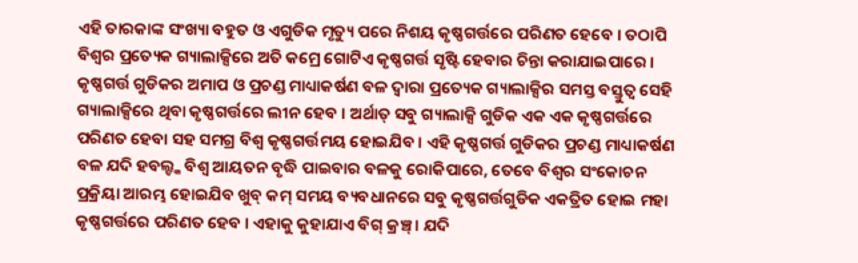ଏହି ତାରକାଙ୍କ ସଂଖ୍ୟା ବହୁତ ଓ ଏଗୁଡିକ ମୃତ୍ୟୁ ପରେ ନିଶୟ କୃଷ୍ଣଗର୍ତ୍ତରେ ପରିଣତ ହେବେ । ତଠାପି ବିଶ୍ୱର ପ୍ରତ୍ୟେକ ଗ୍ୟାଲାକ୍ସିରେ ଅତି କମ୍ରେ ଗୋଟିଏ କୃଷ୍ଣଗର୍ତ୍ତ ସୃଷ୍ଟି ହେବାର ଚିନ୍ତା କରାଯାଇପାରେ । କୃଷ୍ଣଗର୍ତ୍ତ ଗୁଡିକର ଅମାପ ଓ ପ୍ରଚଣ୍ଡ ମାଧ୍ୟାକର୍ଷଣ ବଳ ଦ୍ୱାରା ପ୍ରତ୍ୟେକ ଗ୍ୟାଲାକ୍ସିର ସମସ୍ତ ବସ୍ତୁତ୍ୱ ସେହି ଗ୍ୟାଲାକ୍ସିରେ ଥିବା କୃଷ୍ଣଗର୍ତ୍ତରେ ଲୀନ ହେବ । ଅର୍ଥାତ୍ ସବୁ ଗ୍ୟାଲାକ୍ସି ଗୁଡିକ ଏକ ଏକ କୃଷ୍ଣଗର୍ତ୍ତରେ ପରିଣତ ହେବା ସହ ସମଗ୍ର ବିଶ୍ୱ କୃଷ୍ଣଗର୍ତ୍ତମୟ ହୋଇଯିବ । ଏହି କୃଷ୍ଣଗର୍ତ୍ତ ଗୁଡିକର ପ୍ରଚଣ୍ଡ ମାଧ୍ୟାକର୍ଷଣ ବଳ ଯଦି ହବଲ୍ଙ୍କ ବିଶ୍ୱ ଆୟତନ ବୃଦ୍ଧି ପାଇବାର ବଳକୁ ରୋକିପାରେ, ତେବେ ବିଶ୍ୱର ସଂକୋଚନ ପ୍ରକ୍ରିୟା ଆରମ୍ଭ ହୋଇଯିବ ଖୁବ୍ କମ୍ ସମୟ ବ୍ୟବଧାନରେ ସବୁ କୃଷ୍ଣଗର୍ତ୍ତଗୁଡିକ ଏକତ୍ରିତ ହୋଇ ମହା କୃଷ୍ଣଗର୍ତ୍ତରେ ପରିଣତ ହେବ । ଏହାକୁ କୁହାଯାଏ ବିଗ୍ କ୍ରଞ୍ଚ୍ । ଯଦି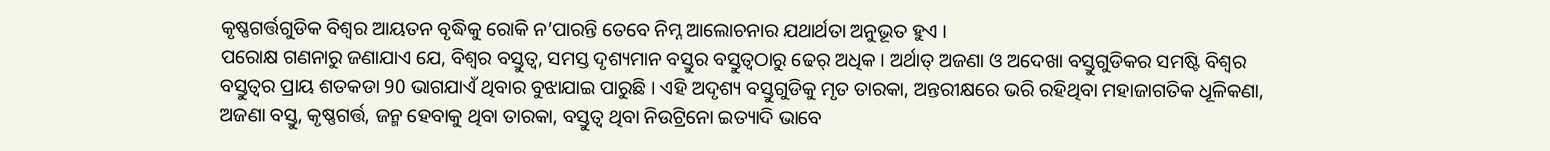କୃଷ୍ଣଗର୍ତ୍ତଗୁଡିକ ବିଶ୍ୱର ଆୟତନ ବୃଦ୍ଧିକୁ ରୋକି ନ’ପାରନ୍ତି ତେବେ ନିମ୍ନ ଆଲୋଚନାର ଯଥାର୍ଥତା ଅନୁଭୂତ ହୁଏ ।
ପରୋକ୍ଷ ଗଣନାରୁ ଜଣାଯାଏ ଯେ, ବିଶ୍ୱର ବସ୍ତୁତ୍ୱ, ସମସ୍ତ ଦୃଶ୍ୟମାନ ବସ୍ତୁର ବସ୍ତୁତ୍ୱଠାରୁ ଢେର୍ ଅଧିକ । ଅର୍ଥାତ୍ ଅଜଣା ଓ ଅଦେଖା ବସ୍ତୁଗୁଡିକର ସମଷ୍ଟି ବିଶ୍ୱର ବସ୍ତୁତ୍ୱର ପ୍ରାୟ ଶତକଡା 90 ଭାଗଯାଏଁ ଥିବାର ବୁଝାଯାଇ ପାରୁଛି । ଏହି ଅଦୃଶ୍ୟ ବସ୍ତୁଗୁଡିକୁ ମୃତ ତାରକା, ଅନ୍ତରୀକ୍ଷରେ ଭରି ରହିଥିବା ମହାଜାଗତିକ ଧୂଳିକଣା, ଅଜଣା ବସ୍ତୁ, କୃଷ୍ଣଗର୍ତ୍ତ, ଜନ୍ମ ହେବାକୁ ଥିବା ତାରକା, ବସ୍ତୁତ୍ୱ ଥିବା ନିଉଟ୍ରିନୋ ଇତ୍ୟାଦି ଭାବେ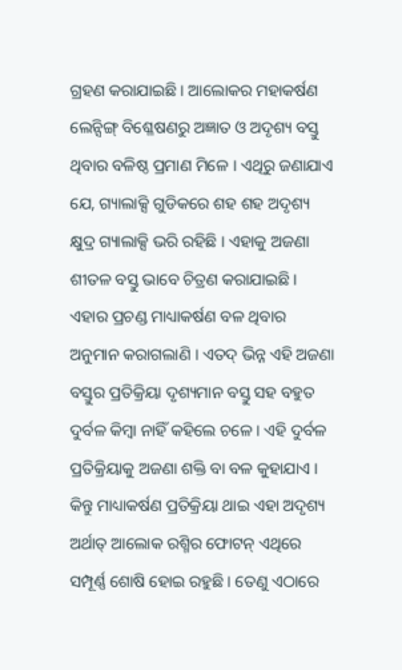ଗ୍ରହଣ କରାଯାଇଛି । ଆଲୋକର ମହାକର୍ଷଣ ଲେନ୍ସିଙ୍ଗ୍ ବିଶ୍ଳେଷଣରୁ ଅଜ୍ଞାତ ଓ ଅଦୃଶ୍ୟ ବସ୍ତୁ ଥିବାର ବଳିଷ୍ଠ ପ୍ରମାଣ ମିଳେ । ଏଥିରୁ ଜଣାଯାଏ ଯେ, ଗ୍ୟାଲାକ୍ସି ଗୁଡିକରେ ଶହ ଶହ ଅଦୃଶ୍ୟ କ୍ଷୁଦ୍ର ଗ୍ୟାଲାକ୍ସି ଭରି ରହିଛି । ଏହାକୁ ଅଜଣା ଶୀତଳ ବସ୍ତୁ ଭାବେ ଚିତ୍ରଣ କରାଯାଇଛି । ଏହାର ପ୍ରଚଣ୍ଡ ମାଧ୍ୟାକର୍ଷଣ ବଳ ଥିବାର ଅନୁମାନ କରାଗଲାଣି । ଏତଦ୍ ଭିନ୍ନ ଏହି ଅଜଣା ବସ୍ତୁର ପ୍ରତିକ୍ରିୟା ଦୃଶ୍ୟମାନ ବସ୍ତୁ ସହ ବହୁତ ଦୁର୍ବଳ କିମ୍ବା ନାହିଁ କହିଲେ ଚଳେ । ଏହି ଦୁର୍ବଳ ପ୍ରତିକ୍ରିୟାକୁ ଅଜଣା ଶକ୍ତି ବା ବଳ କୁହାଯାଏ । କିନ୍ତୁ ମାଧ୍ୟାକର୍ଷଣ ପ୍ରତିକ୍ରିୟା ଥାଇ ଏହା ଅଦୃଶ୍ୟ ଅର୍ଥାତ୍ ଆଲୋକ ରଶ୍ମିର ଫୋଟନ୍ ଏଥିରେ ସମ୍ପୂର୍ଣ୍ଣ ଶୋଷି ହୋଇ ରହୁଛି । ତେଣୁ ଏଠାରେ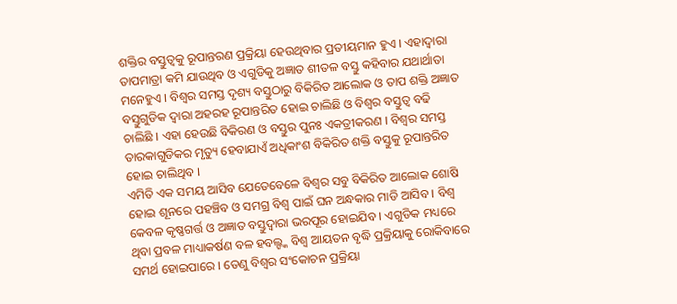ଶକ୍ତିର ବସ୍ତୁତ୍ୱକୁ ରୂପାନ୍ତରଣ ପ୍ରକ୍ରିୟା ହେଉଥିବାର ପ୍ରତୀୟମାନ ହୁଏ । ଏହାଦ୍ୱାରା ତାପମାତ୍ରା କମି ଯାଉଥିବ ଓ ଏଗୁଡିକୁ ଅଜ୍ଞାତ ଶୀତଳ ବସ୍ତୁ କହିବାର ଯଥାର୍ଥାତା ମନେହୁଏ । ବିଶ୍ୱର ସମସ୍ତ ଦୃଶ୍ୟ ବସ୍ତୁଠାରୁ ବିକିରିତ ଆଲୋକ ଓ ତାପ ଶକ୍ତି ଅଜ୍ଞାତ ବସ୍ତୁଗୁଡିକ ଦ୍ୱାରା ଅହରହ ରୂପାନ୍ତରିତ ହୋଇ ଚାଲିଛି ଓ ବିଶ୍ୱର ବସ୍ତୁତ୍ୱ ବଢି ଚାଲିଛି । ଏହା ହେଉଛି ବିକିରଣ ଓ ବସ୍ତୁର ପୁନଃ ଏକତ୍ରୀକରଣ । ବିଶ୍ୱର ସମସ୍ତ ତାରକାଗୁଡିକର ମୃତ୍ୟୁ ହେବାଯାଏଁ ଅଧିକାଂଶ ବିକିରିତ ଶକ୍ତି ବସ୍ତୁକୁ ରୂପାନ୍ତରିତ ହୋଇ ଚାଲିଥିବ ।
ଏମିତି ଏକ ସମୟ ଆସିବ ଯେତେବେଳେ ବିଶ୍ୱର ସବୁ ବିକିରିତ ଆଲୋକ ଶୋଷି ହୋଇ ଶୂନରେ ପହଞ୍ଚିବ ଓ ସମଗ୍ର ବିଶ୍ୱ ପାଇଁ ଘନ ଅନ୍ଧକାର ମାଡି ଆସିବ । ବିଶ୍ୱ କେବଳ କୃଷ୍ଣଗର୍ତ୍ତ ଓ ଅଜ୍ଞାତ ବସ୍ତୁଦ୍ୱାରା ଭରପୂର ହୋଇଯିବ । ଏଗୁଡିକ ମଧ୍ୟରେ ଥିବା ପ୍ରବଳ ମାଧ୍ୟାକର୍ଷଣ ବଳ ହବଲ୍ଙ୍କ ବିଶ୍ୱ ଆୟତନ ବୃଦ୍ଧି ପ୍ରକ୍ରିୟାକୁ ରୋକିବାରେ ସମର୍ଥ ହୋଇପାରେ । ତେଣୁ ବିଶ୍ୱର ସଂକୋଚନ ପ୍ରକ୍ରିୟା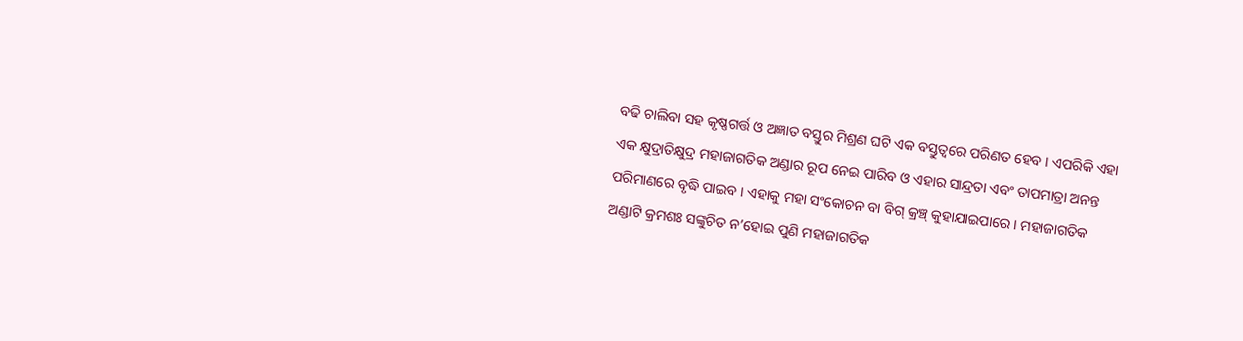ବଢି ଚାଲିବା ସହ କୃଷ୍ଣଗର୍ତ୍ତ ଓ ଅଜ୍ଞାତ ବସ୍ତୁର ମିଶ୍ରଣ ଘଟି ଏକ ବସ୍ତୁତ୍ୱରେ ପରିଣତ ହେବ । ଏପରିକି ଏହା ଏକ କ୍ଷୁଦ୍ରାତିକ୍ଷୁଦ୍ର ମହାଜାଗତିକ ଅଣ୍ଡାର ରୂପ ନେଇ ପାରିବ ଓ ଏହାର ସାନ୍ଦ୍ରତା ଏବଂ ତାପମାତ୍ରା ଅନନ୍ତ ପରିମାଣରେ ବୃଦ୍ଧି ପାଇବ । ଏହାକୁ ମହା ସଂକୋଚନ ବା ବିଗ୍ କ୍ରଞ୍ଚ୍ କୁହାଯାଇପାରେ । ମହାଜାଗତିକ ଅଣ୍ଡାଟି କ୍ରମଶଃ ସଙ୍କୁଚିତ ନ’ହୋଇ ପୁଣି ମହାଜାଗତିକ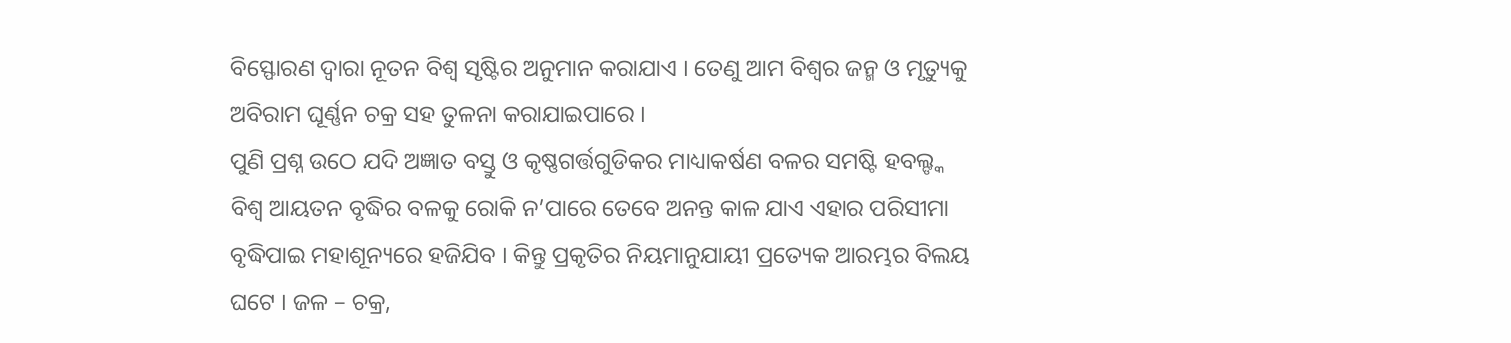ବିସ୍ଫୋରଣ ଦ୍ୱାରା ନୂତନ ବିଶ୍ୱ ସୃଷ୍ଟିର ଅନୁମାନ କରାଯାଏ । ତେଣୁ ଆମ ବିଶ୍ୱର ଜନ୍ମ ଓ ମୃତ୍ୟୁକୁ ଅବିରାମ ଘୂର୍ଣ୍ଣନ ଚକ୍ର ସହ ତୁଳନା କରାଯାଇପାରେ ।
ପୁଣି ପ୍ରଶ୍ନ ଉଠେ ଯଦି ଅଜ୍ଞାତ ବସ୍ତୁ ଓ କୃଷ୍ଣଗର୍ତ୍ତଗୁଡିକର ମାଧ୍ୟାକର୍ଷଣ ବଳର ସମଷ୍ଟି ହବଲ୍ଙ୍କ ବିଶ୍ୱ ଆୟତନ ବୃଦ୍ଧିର ବଳକୁ ରୋକି ନ’ପାରେ ତେବେ ଅନନ୍ତ କାଳ ଯାଏ ଏହାର ପରିସୀମା ବୃଦ୍ଧିପାଇ ମହାଶୂନ୍ୟରେ ହଜିଯିବ । କିନ୍ତୁ ପ୍ରକୃତିର ନିୟମାନୁଯାୟୀ ପ୍ରତ୍ୟେକ ଆରମ୍ଭର ବିଲୟ ଘଟେ । ଜଳ – ଚକ୍ର,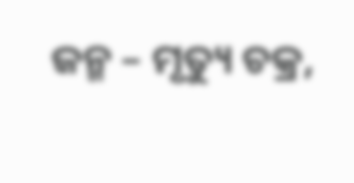ଜନ୍ମ – ମୃତ୍ୟୁ ଚକ୍ର,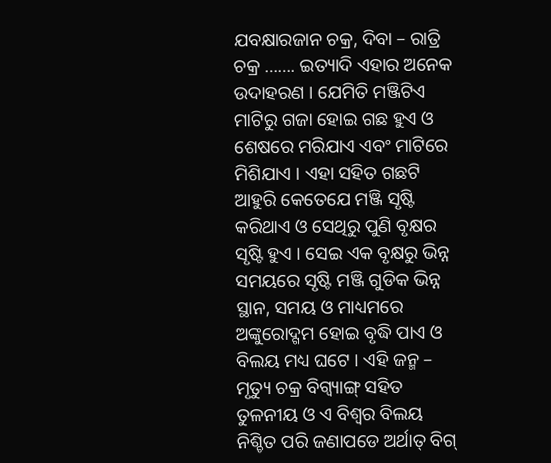ଯବକ୍ଷାରଜାନ ଚକ୍ର, ଦିବା – ରାତ୍ରି ଚକ୍ର ……. ଇତ୍ୟାଦି ଏହାର ଅନେକ ଉଦାହରଣ । ଯେମିତି ମଞ୍ଜିଟିଏ ମାଟିରୁ ଗଜା ହୋଇ ଗଛ ହୁଏ ଓ ଶେଷରେ ମରିଯାଏ ଏବଂ ମାଟିରେ ମିଶିଯାଏ । ଏହା ସହିତ ଗଛଟି ଆହୁରି କେତେଯେ ମଞ୍ଜି ସୃଷ୍ଟି କରିଥାଏ ଓ ସେଥିରୁ ପୁଣି ବୃକ୍ଷର ସୃଷ୍ଟି ହୁଏ । ସେଇ ଏକ ବୃକ୍ଷରୁ ଭିନ୍ନ ସମୟରେ ସୃଷ୍ଟି ମଞ୍ଜି ଗୁଡିକ ଭିନ୍ନ ସ୍ଥାନ, ସମୟ ଓ ମାଧ୍ୟମରେ ଅଙ୍କୁରୋଦ୍ଗମ ହୋଇ ବୃଦ୍ଧି ପାଏ ଓ ବିଲୟ ମଧ୍ୟ ଘଟେ । ଏହି ଜନ୍ମ – ମୃତ୍ୟୁ ଚକ୍ର ବିଗ୍ବ୍ୟାଙ୍ଗ୍ ସହିତ ତୁଳନୀୟ ଓ ଏ ବିଶ୍ୱର ବିଲୟ ନିଶ୍ଚିତ ପରି ଜଣାପଡେ ଅର୍ଥାତ୍ ବିଗ୍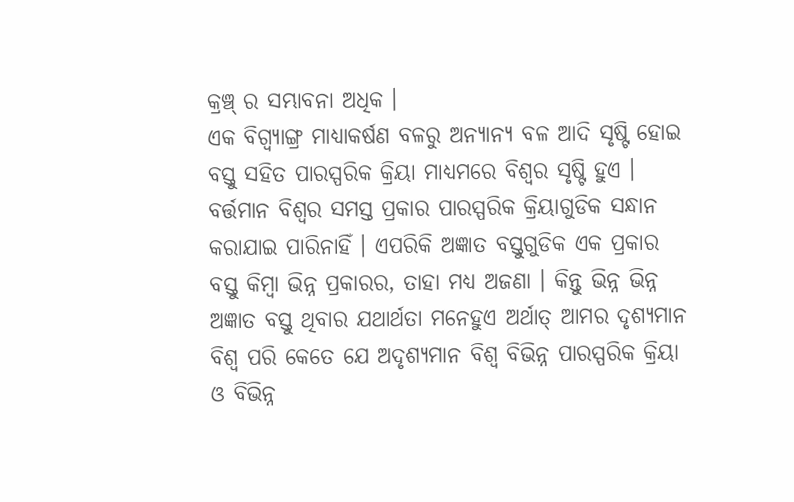କ୍ରଞ୍ଚ୍ ର ସମ୍ଭାବନା ଅଧିକ ।
ଏକ ବିଗ୍ବ୍ୟାଙ୍ଗ୍ର ମାଧ୍ୟାକର୍ଷଣ ବଳରୁ ଅନ୍ୟାନ୍ୟ ବଳ ଆଦି ସୃଷ୍ଟି ହୋଇ ବସ୍ତୁ ସହିତ ପାରସ୍ପରିକ କ୍ରିୟା ମାଧ୍ୟମରେ ବିଶ୍ୱର ସୃଷ୍ଟି ହୁଏ । ବର୍ତ୍ତମାନ ବିଶ୍ୱର ସମସ୍ତ ପ୍ରକାର ପାରସ୍ପରିକ କ୍ରିୟାଗୁଡିକ ସନ୍ଧାନ କରାଯାଇ ପାରିନାହିଁ । ଏପରିକି ଅଜ୍ଞାତ ବସ୍ତୁଗୁଡିକ ଏକ ପ୍ରକାର ବସ୍ତୁ କିମ୍ବା ଭିନ୍ନ ପ୍ରକାରର, ତାହା ମଧ୍ୟ ଅଜଣା । କିନ୍ତୁ ଭିନ୍ନ ଭିନ୍ନ ଅଜ୍ଞାତ ବସ୍ତୁ ଥିବାର ଯଥାର୍ଥତା ମନେହୁଏ ଅର୍ଥାତ୍ ଆମର ଦୃଶ୍ୟମାନ ବିଶ୍ୱ ପରି କେତେ ଯେ ଅଦୃଶ୍ୟମାନ ବିଶ୍ୱ ବିଭିନ୍ନ ପାରସ୍ପରିକ କ୍ରିୟା ଓ ବିଭିନ୍ନ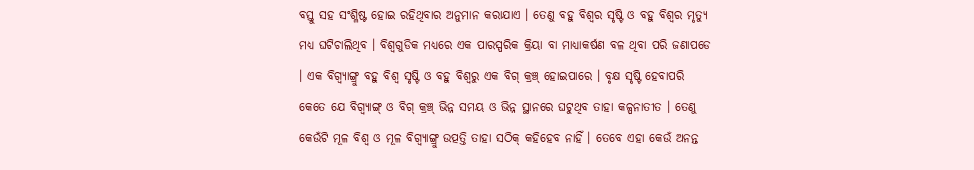ବସ୍ତୁ ସହ ସଂଶ୍ଳିଷ୍ଟ ହୋଇ ରହିଥିବାର ଅନୁମାନ କରାଯାଏ । ତେଣୁ ବହୁ ବିଶ୍ୱର ସୃଷ୍ଟି ଓ ବହୁ ବିଶ୍ୱର ମୃତ୍ୟୁ ମଧ୍ୟ ଘଟିଚାଲିଥିବ । ବିଶ୍ୱଗୁଡିକ ମଧ୍ୟରେ ଏକ ପାରସ୍ପରିକ କ୍ରିୟା ବା ମାଧ୍ୟାକର୍ଷଣ ବଳ ଥିବା ପରି ଜଣାପଡେ । ଏକ ବିଗ୍ବ୍ୟାଙ୍ଗ୍ରୁ ବହୁ ବିଶ୍ୱ ସୃଷ୍ଟି ଓ ବହୁ ବିଶ୍ୱରୁ ଏକ ବିଗ୍ କ୍ରଞ୍ଚ୍ ହୋଇପାରେ । ବୃକ୍ଷ ସୃଷ୍ଟି ହେବାପରି କେତେ ଯେ ବିଗ୍ବ୍ୟାଙ୍ଗ୍ ଓ ବିଗ୍ କ୍ରଞ୍ଚ୍ ଭିନ୍ନ ସମୟ ଓ ଭିନ୍ନ ସ୍ଥାନରେ ଘଟୁଥିବ ତାହା କଳ୍ପନାତୀତ । ତେଣୁ କେଉଁଟି ମୂଳ ବିଶ୍ୱ ଓ ମୂଳ ବିଗ୍ବ୍ୟାଙ୍ଗ୍ରୁ ଉତ୍ପତ୍ତି ତାହା ସଠିକ୍ କହିହେବ ନାହିଁ । ତେବେ ଏହା କେଉଁ ଅନନ୍ତ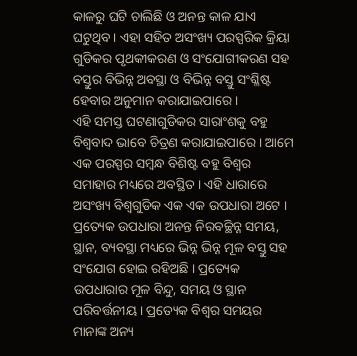କାଳରୁ ଘଟି ଚାଲିଛି ଓ ଅନନ୍ତ କାଳ ଯାଏ ଘଟୁଥିବ । ଏହା ସହିତ ଅସଂଖ୍ୟ ପରସ୍ପରିକ କ୍ରିୟା ଗୁଡିକର ପୃଥକୀକରଣ ଓ ସଂଯୋଗୀକରଣ ସହ ବସ୍ତୁର ବିଭିନ୍ନ ଅବସ୍ଥା ଓ ବିଭିନ୍ନ ବସ୍ତୁ ସଂଶ୍ଳିଷ୍ଟ ହେବାର ଅନୁମାନ କରାଯାଇପାରେ ।
ଏହି ସମସ୍ତ ଘଟଣାଗୁଡିକର ସାରାଂଶକୁ ବହୁ ବିଶ୍ୱବାଦ ଭାବେ ଚିତ୍ରଣ କରାଯାଇପାରେ । ଆମେ ଏକ ପରସ୍ପର ସମ୍ବନ୍ଧ ବିଶିଷ୍ଟ ବହୁ ବିଶ୍ୱର ସମାହାର ମଧ୍ୟରେ ଅବସ୍ଥିତ । ଏହି ଧାରାରେ ଅସଂଖ୍ୟ ବିଶ୍ୱଗୁଡିକ ଏକ ଏକ ଉପଧାରା ଅଟେ । ପ୍ରତ୍ୟେକ ଉପଧାରା ଅନନ୍ତ ନିରବଚ୍ଛିନ୍ନ ସମୟ, ସ୍ଥାନ, ବ୍ୟବସ୍ଥା ମଧ୍ୟରେ ଭିନ୍ନ ଭିନ୍ନ ମୂଳ ବସ୍ତୁ ସହ ସଂଯୋଗ ହୋଇ ରହିଅଛି । ପ୍ରତ୍ୟେକ ଉପଧାରାର ମୂଳ ବିନ୍ଦୁ, ସମୟ ଓ ସ୍ଥାନ ପରିବର୍ତ୍ତନୀୟ । ପ୍ରତ୍ୟେକ ବିଶ୍ୱର ସମୟର ମାନାଙ୍କ ଅନ୍ୟ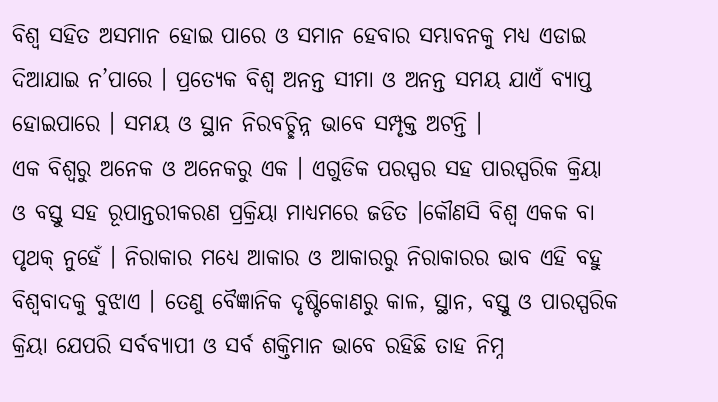ବିଶ୍ୱ ସହିତ ଅସମାନ ହୋଇ ପାରେ ଓ ସମାନ ହେବାର ସମ୍ଭାବନକୁ ମଧ୍ୟ ଏଡାଇ ଦିଆଯାଇ ନ’ପାରେ । ପ୍ରତ୍ୟେକ ବିଶ୍ୱ ଅନନ୍ତ ସୀମା ଓ ଅନନ୍ତ ସମୟ ଯାଏଁ ବ୍ୟାପ୍ତ ହୋଇପାରେ । ସମୟ ଓ ସ୍ଥାନ ନିରବଚ୍ଛିନ୍ନ ଭାବେ ସମ୍ପୃକ୍ତ ଅଟନ୍ତି ।
ଏକ ବିଶ୍ୱରୁ ଅନେକ ଓ ଅନେକରୁ ଏକ । ଏଗୁଡିକ ପରସ୍ପର ସହ ପାରସ୍ପରିକ କ୍ରିୟା ଓ ବସ୍ତୁ ସହ ରୂପାନ୍ତରୀକରଣ ପ୍ରକ୍ରିୟା ମାଧ୍ୟମରେ ଜଡିତ ।କୌଣସି ବିଶ୍ୱ ଏକକ ବା ପୃଥକ୍ ନୁହେଁ । ନିରାକାର ମଧ୍ୟେ ଆକାର ଓ ଆକାରରୁ ନିରାକାରର ଭାବ ଏହି ବହୁ ବିଶ୍ୱବାଦକୁ ବୁଝାଏ । ତେଣୁ ବୈଜ୍ଞାନିକ ଦୃଷ୍ଟିକୋଣରୁ କାଳ, ସ୍ଥାନ, ବସ୍ତୁ ଓ ପାରସ୍ପରିକ କ୍ରିୟା ଯେପରି ସର୍ବବ୍ୟାପୀ ଓ ସର୍ବ ଶକ୍ତିମାନ ଭାବେ ରହିଛି ତାହ ନିମ୍ନ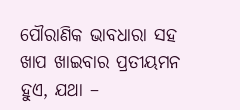ପୌରାଣିକ ଭାବଧାରା ସହ ଖାପ ଖାଇବାର ପ୍ରତୀୟମନ ହୁଏ, ଯଥା –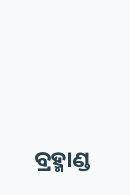ବ୍ରହ୍ମାଣ୍ଡ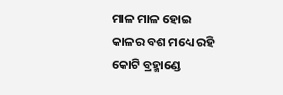ମାଳ ମାଳ ହୋଇ
କାଳର ବଶ ମଧ୍ୟେ ରହି
କୋଟି ବ୍ରହ୍ମାଣ୍ଡେ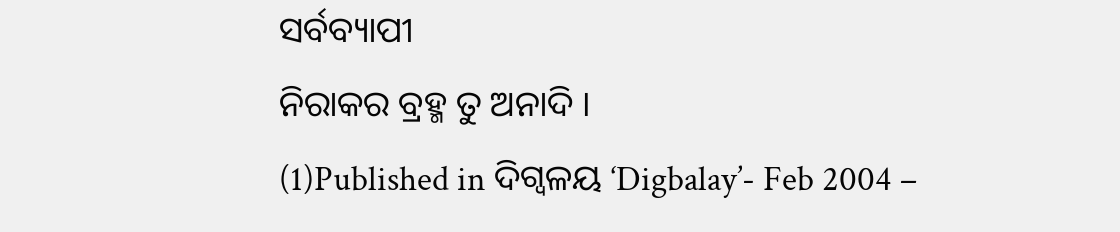ସର୍ବବ୍ୟାପୀ
ନିରାକର ବ୍ରହ୍ମ ତୁ ଅନାଦି ।
(1)Published in ଦିଗ୍ବଳୟ ‘Digbalay’- Feb 2004 –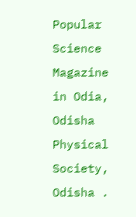Popular Science Magazine in Odia, Odisha Physical Society, Odisha .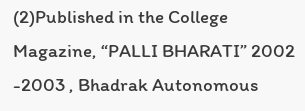(2)Published in the College Magazine, “PALLI BHARATI” 2002 -2003 , Bhadrak Autonomous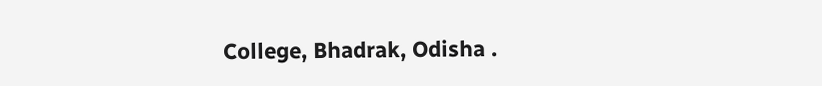College, Bhadrak, Odisha .